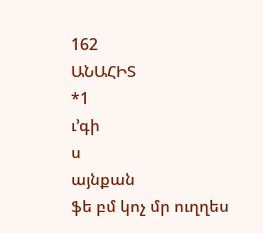162
ԱՆԱՀԻՏ
*1
ւ՚գի
ս
այնքան
ֆե բմ կոչ մր ուղղես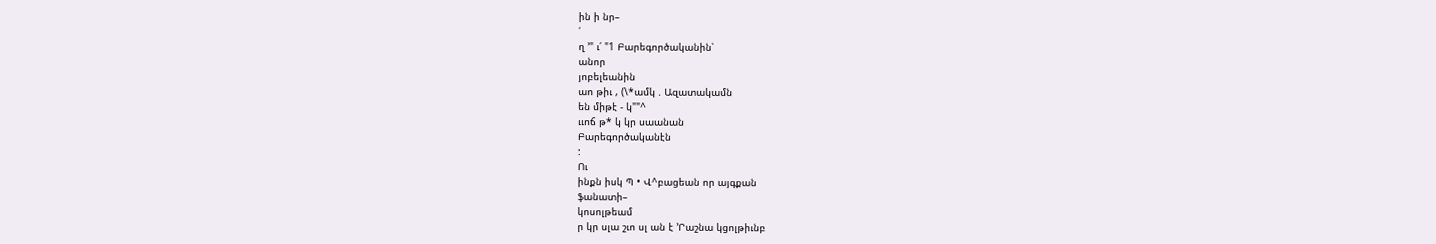ին ի նր–
՛
ղ ՚" ւ՛ "1 Բարեգործականին՝
անոր
յոբելեանին
աո թիւ , (\*ամկ . Ազատակամն
են միթէ - կ""^
ււոճ թ* կ կր սաանան
Բարեգործականէն
:
Ու
ինքն իսկ Պ • Վ^բացեան որ այգքան
ֆանատի–
կոսոլթեամ
ր կր սլա շւո սլ ան է ՚Րաշնա կցոլթիւնբ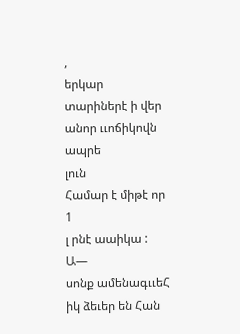,
երկար տարիներէ ի վեր անոր ււոճիկովն
ապրե
լուն
Համար է միթէ որ
1
լ րնէ աաիկա : Ա—
սոնք ամենագււեՀ
իկ ձեւեր են Հան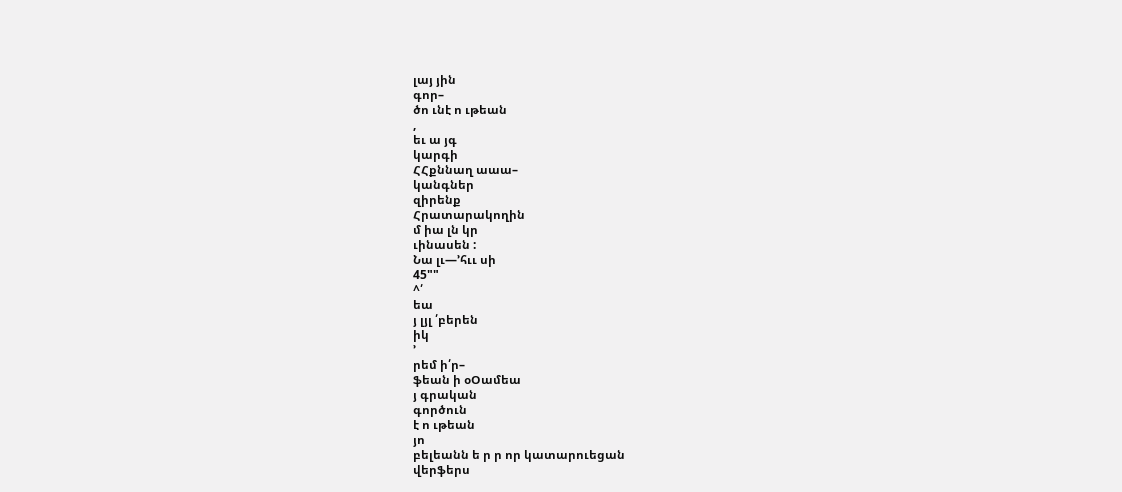լայ յին
գոր–
ծո ւնէ ո ւթեան
,
եւ ա յգ
կարգի
ՀՀքննաղ աաա–
կանգներ
զիրենք
Հրատարակողին
մ իա լն կր
ւինասեն :
Նա լւ—՚հււ սի
45""
^՛
եա
յ լյլ ՛բերեն
իկ
՚
րեմ ի՛ր–
ֆեան ի օՕամեա
յ գրական
գործուն
է ո ւթեան
յո
բելեանն ե ր ր որ կատարուեցան
վերֆերս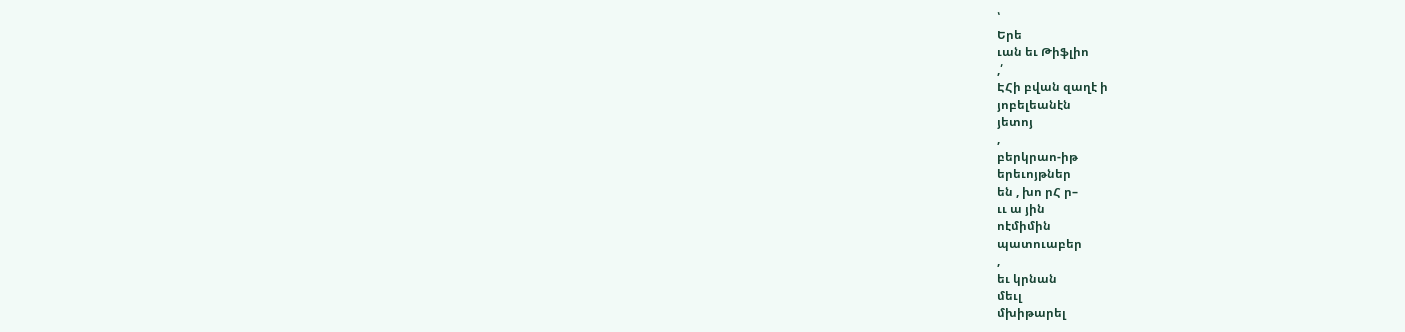՝
Երե
ւան եւ Թիֆլիո
,՛
ԷՀի բվան զաղէ ի
յոբելեանէն
յետոյ
,
բերկրաո-իթ
երեւոյթներ
են , խո րՀ ր–
ււ ա յին
ոէմիմին
պատուաբեր
,
եւ կրնան
մեւլ
մխիթարել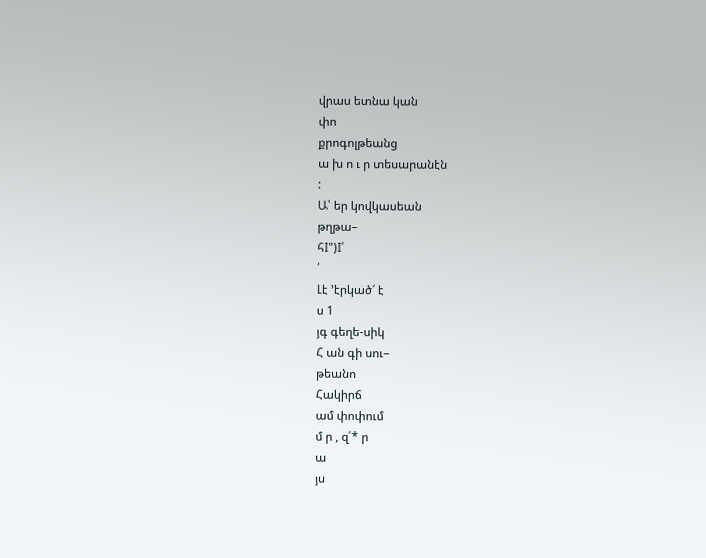վրաս ետնա կան
փո
քրոգոլթեանց
ա խ ո ւ ր տեսարանէն
:
Ա՝ եր կովկասեան
թղթա–
հI")I՛
՛
Լէ ՚էրկած՜ է
ս 1
յգ գեղե-սիկ
Հ ան գի սու–
թեանո
Հակիրճ
ամ փոփում
մ ր , զ՛* ր
ա
յս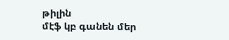թիլին
մէֆ կբ գանեն մեր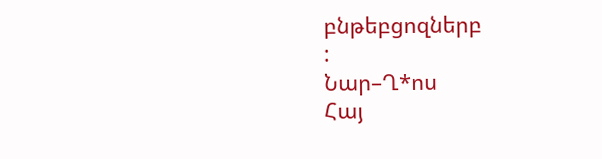բնթեբցոզներբ
:
Նար–Ղ*ոս
Հայ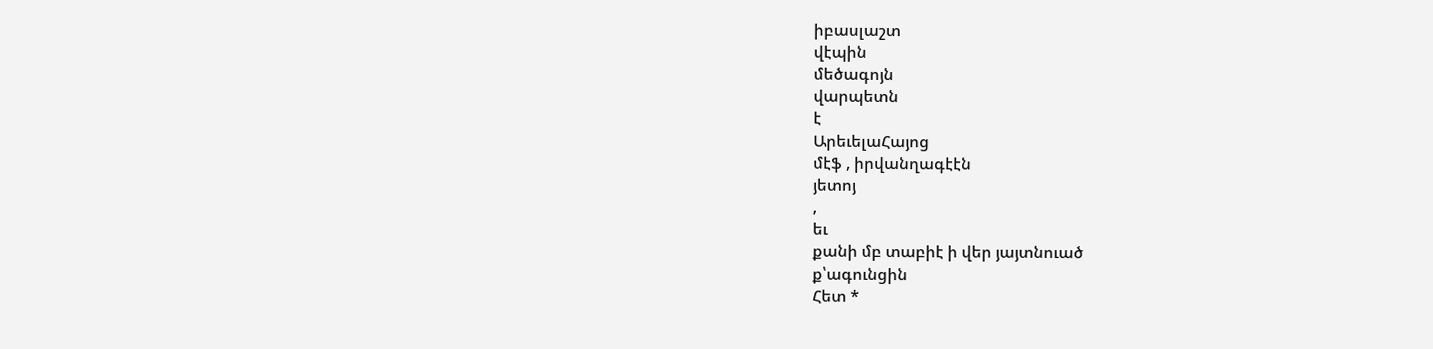իբասլաշտ
վէպին
մեծագոյն
վարպետն
է
ԱրեւելաՀայոց
մէֆ , իրվանղագէէն
յետոյ
,
եւ
քանի մբ տաբիէ ի վեր յայտնուած
ք՝ագունցին
Հետ *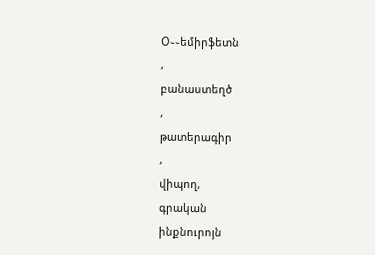Օ֊֊եմիրֆետն
,
բանաստեղծ
,
թատերագիր
,
վիպող,
գրական
ինքնուրոյն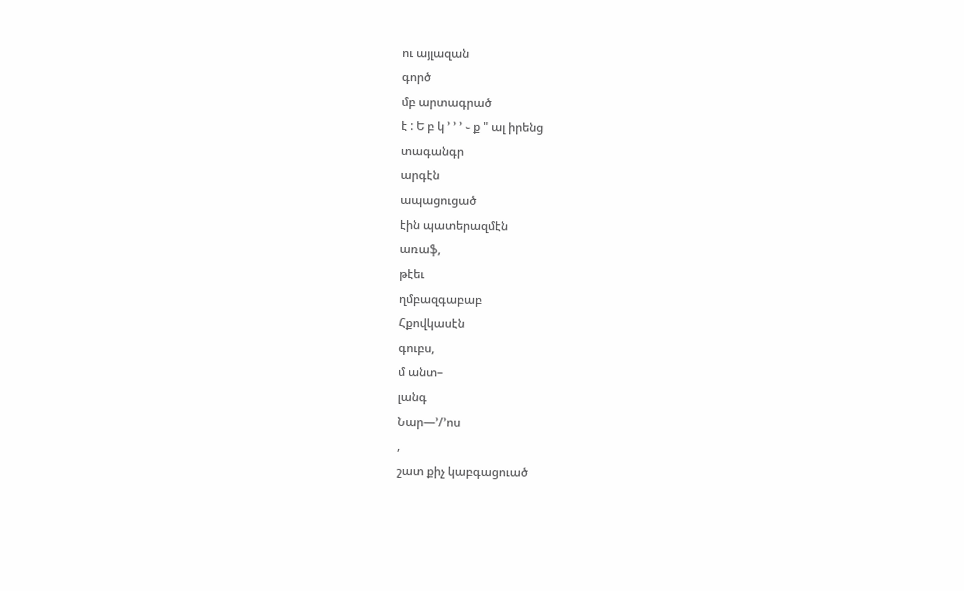ու այլազան
գործ
մբ արտագրած
է : Ե բ կ ՚ ՚ ՚ ֊ ք " ալ իրենց
տագանգր
արգէն
ապացուցած
էին պատերազմէն
առաֆ,
թէեւ
ղմբազգաբաբ
Հքովկասէն
գուբս,
մ անտ–
լանգ
Նար—՚/՚ոս
,
շատ քիչ կաբգացուած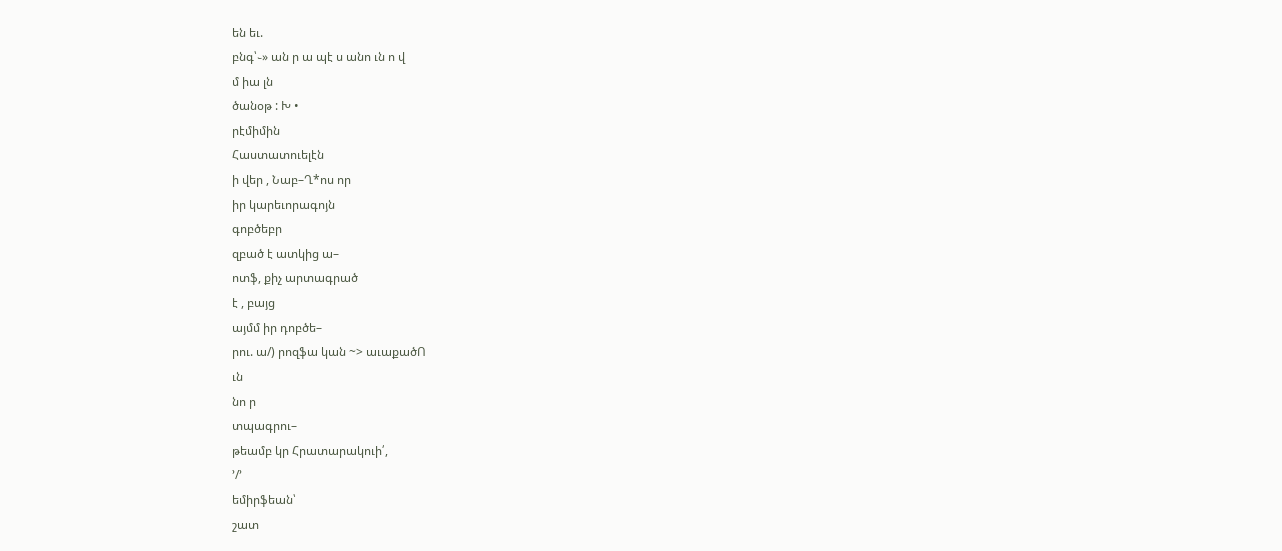են եւ.
բնգ՝֊» ան ր ա պէ ս անո ւն ո վ
մ իա լն
ծանօթ : Խ •
րէմիմին
Հաստատուելէն
ի վեր , Նաբ–Ղ*ոս որ
իր կարեւորագոյն
գոբծեբր
զբած է ատկից ա–
ոտֆ, քիչ արտագրած
է , բայց
այմմ իր դոբծե–
րու. ա/) րոզֆա կան ~> աւաքածՈ
ւն
նո ր
տպագրու–
թեամբ կր Հրատարակուի՛,
՚/՚
եմիրֆեան՝
շատ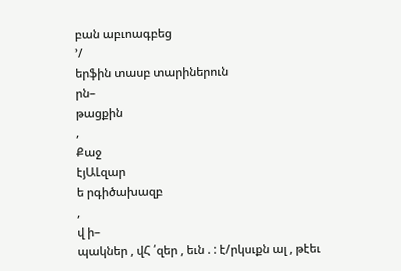բան աբւոագբեց
՚/
երֆին տասբ տարիներուն
րն–
թացքին
,
Քաջ
էյԱԼզար
ե րգիծախազբ
,
վ ի–
պակներ , վՀ ՛զեր , եւն . : է/րկսւքն ալ , թէեւ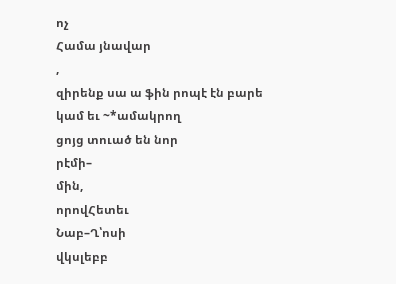ոչ
Համա յնավար
,
զիրենք սա ա ֆին րոպէ էն բարե
կամ եւ ~*ամակրող
ցոյց տուած են նոր
րէմի–
մին,
որովՀետեւ
Նաբ–Ղ՝ոսի
վկսլեբբ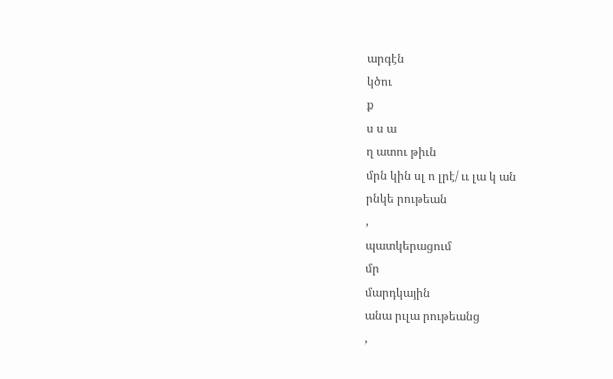արգէն
կծու
ք
ս ս ա
ղ ատու թիւն
մրն կին սլ ո լրէ/ ււ լա կ ան
րնկե րութեան
,
պատկերացում
մր
մարդկային
անա րւլա րութեանց
,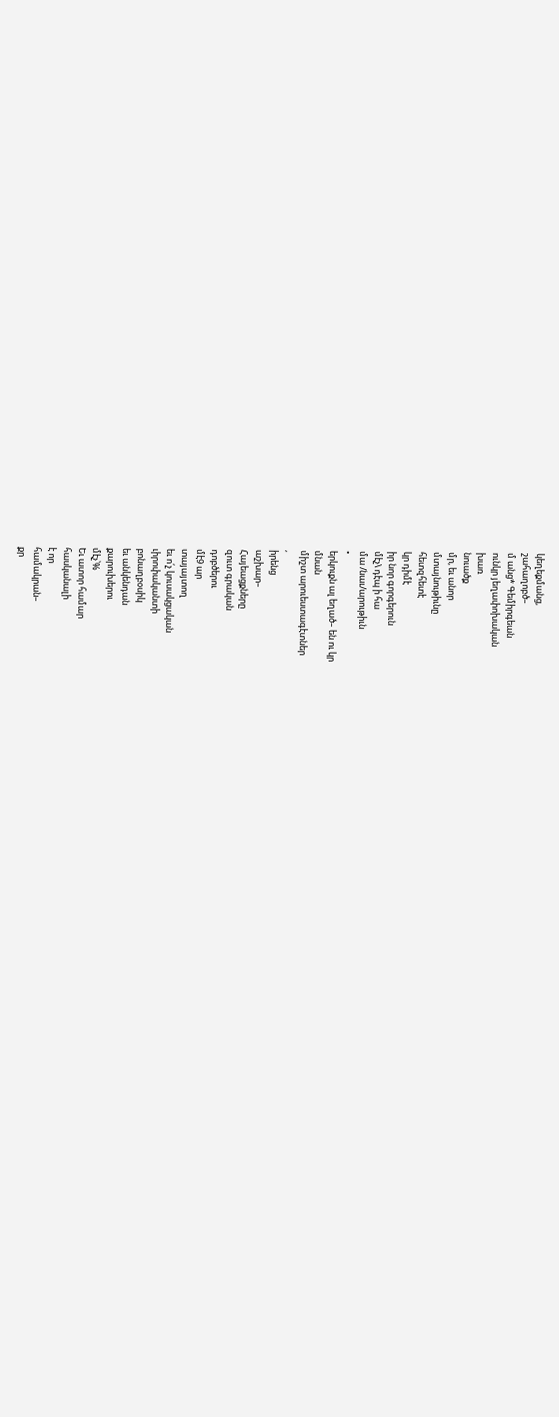կեղեքմանց,
շահաղոբծ–
մ անց* Գեմիրգեան
ունկր յեղափոխական
խառ
նուածք
մր, եւ անոր
մտայնութիւնը
հետզհետէ
կր դիմէ
իր նոր գորգերուն
մէչ\ դէպ ի հա
մա /նաւ/արութիւն
•
երկուքն ալ եղած– են ու կր
մնան
միշտ արուեստագէտներ
,
իրենց
աշխար–
Հայեացքները
զուտ գրական
դոբծերու
մէ9 ար
տայայտող
եւ ո՛չ կուսակցական
ւիրոփականտի
բոնաղբօսիկ
եւ անկենդան
քարուխերու
մէչ՝%
Եւ ատոր համար
հասկանալի
է որ
համակրան–
քր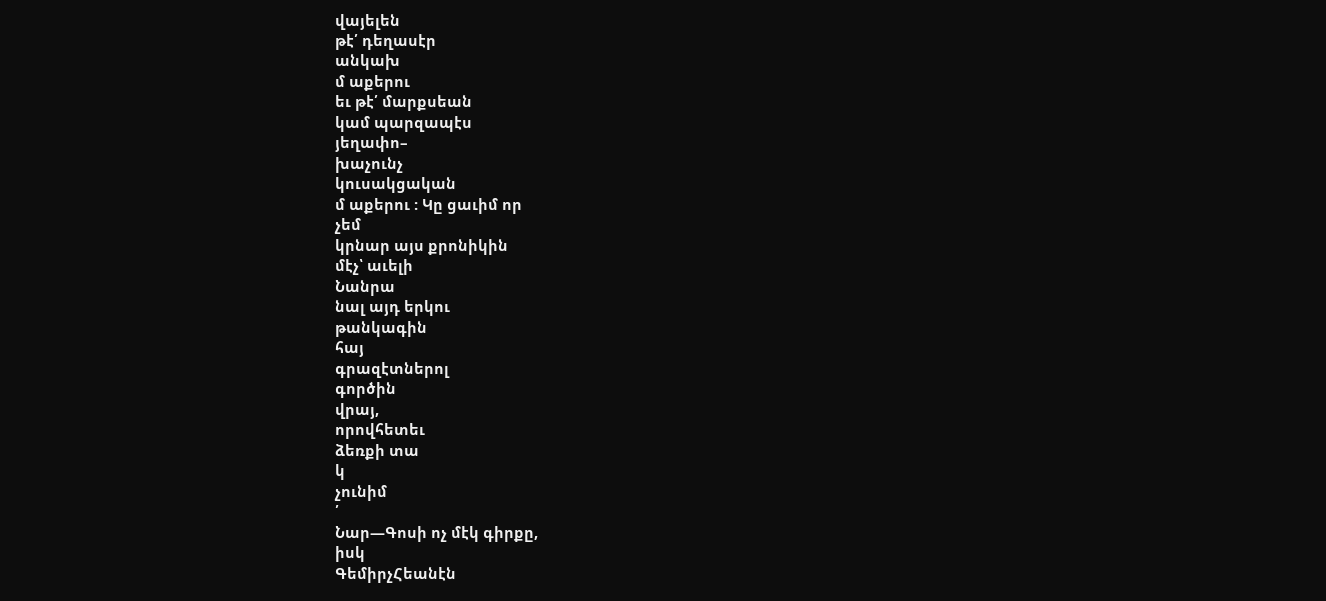վայելեն
թէ՛ դեղասէր
անկախ
մ աքերու
եւ թէ՛ մարքսեան
կամ պարզապէս
յեղափո–
խաչունչ
կուսակցական
մ աքերու : Կը ցաւիմ որ
չեմ
կրնար այս քրոնիկին
մէչ՝ աւելի
Նանրա
նալ այդ երկու
թանկագին
հայ
գրազէտներոլ
գործին
վրայ,
որովհետեւ
ձեռքի տա
կ
չունիմ
՛
Նար—Գոսի ոչ մէկ գիրքը,
իսկ
ԳեմիրչՀեանէն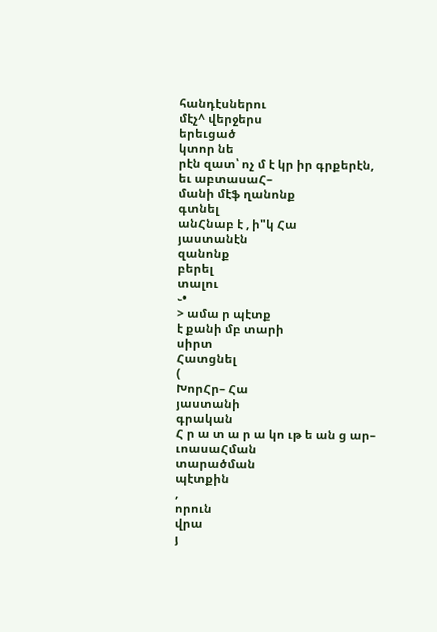հանդէսներու
մէչ^ վերջերս
երեւցած
կտոր նե
րէն զատ՝ ոչ մ է կր իր գրքերէն,
եւ աբտասաՀ–
մանի մէֆ ղանոնք
գտնել
անՀնաբ է , ի"կ Հա
յաստանէն
զանոնք
բերել
տալու
֊•
> ամա ր պէտք
է քանի մբ տարի
սիրտ
Հատցնել
(
ԽորՀր– Հա
յաստանի
գրական
Հ ր ա տ ա ր ա կո ւթ ե ան ց ար–
ւոասաՀման
տարածման
պէտքին
,
որուն
վրա
յ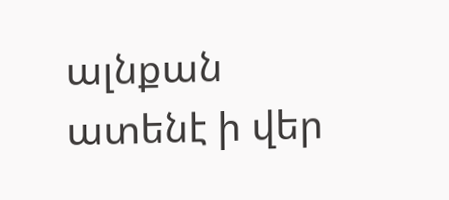ալնքան ատենէ ի վեր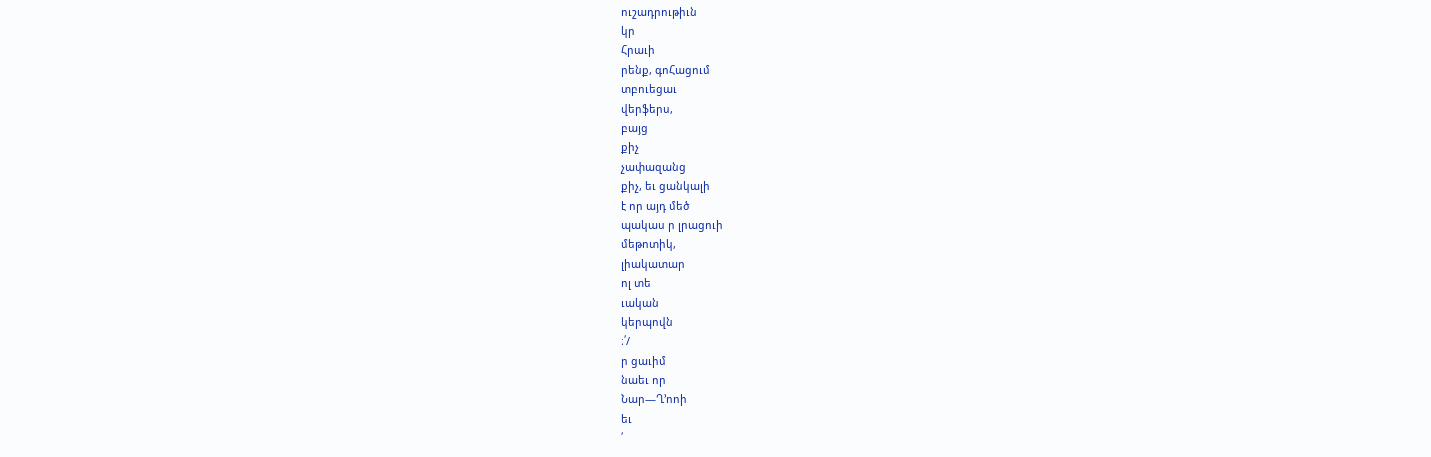ուշադրութիւն
կր
Հրաւի
րենք, գոՀացում
տբուեցաւ
վերֆերս,
բայց
քիչ
չափազանց
քիչ, եւ ցանկալի
է որ այդ մեծ
պակաս ր լրացուի
մեթոտիկ,
լիակատար
ոլ տե
ւական
կերպովն
։՛/
ր ցաւիմ
նաեւ որ
Նար—Ղ՚ոոի
եւ
՛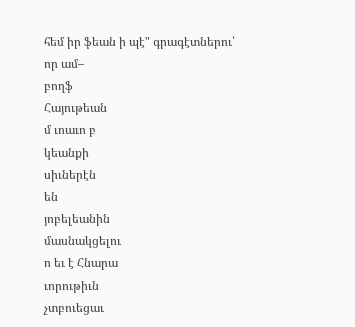հեմ իր ֆեան ի պէ" գրագէտներու՝
որ ամ–
բողֆ
Հայութեան
մ ւոաւո բ
կեանքի
սիւներէն
են
յոբելեանին
մասնակցելու
ո եւ է Հնարա
ւորութիւն
չտբուեցաւ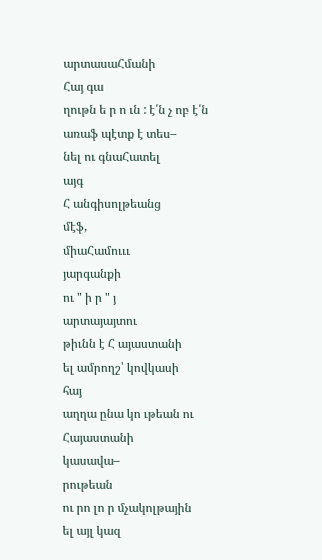արտասաՀմանի
Հայ գա
ղութն ե ր ո ւն : է՛ն չ ոբ է՛ն առաֆ պէտք է տես–
նել ու գնաՀատել
այգ
Հ անգիսոլթեանց
մէֆ,
միաՀամուււ
յարգանքի
ու " ի ր " յ
արտայայտու
թիւնն է Հ այաստանի
ել ամրողշ՝ կովկասի
հայ
աղղա ընա կո ւթեան ու Հայաստանի
կասավա–
րութեան
ու րո լո ր մչակոլթային
ել այլ կազ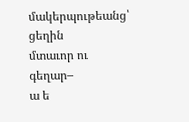մակերպութեանց՝
ցեղին
մտաւոր ու
գեղար–
ա ե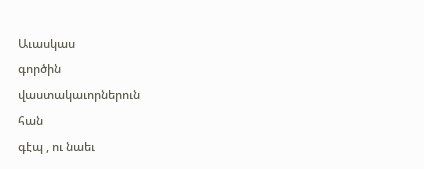Աւասկաս
գործին
վաստակաւորներուն
հան
գէպ , ու նաեւ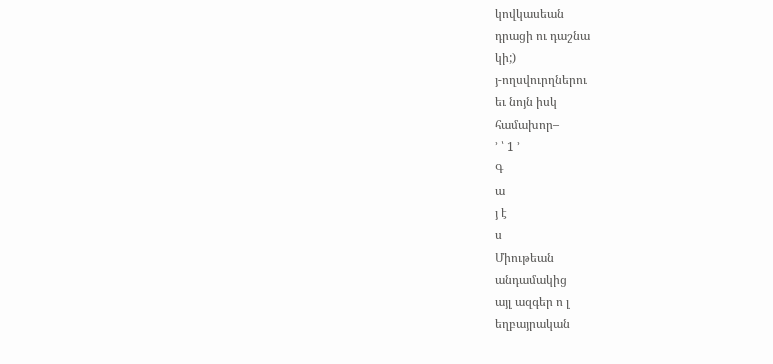կովկասեան
դրացի ու դաշնա
կի;)
յ-ողսվուրղներու
եւ նոյն իսկ
համախոր–
՚ ՝ 1 ՚
Գ
ա
յ է
ս
Միութեան
անդամակից
այլ ազգեր ո լ
եղբայրական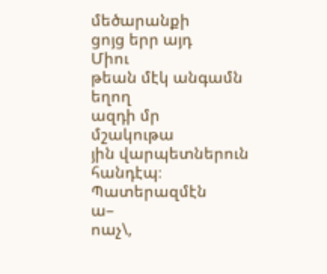մեծարանքի
ցոյց երր այդ
Միու
թեան մէկ անգամն
եղող
ազդի մր
մշակութա
յին վարպետներուն
հանդէպ։
Պատերազմէն
ա–
ոաչ\,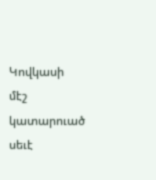Կովկասի
մէշ կատարուած
սեւէ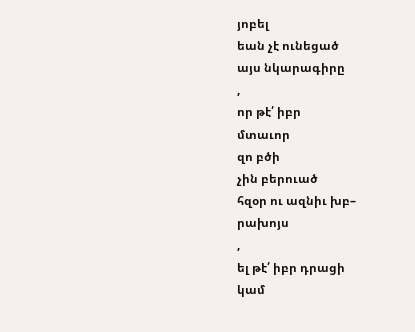յոբել
եան չէ ունեցած
այս նկարագիրը
,
որ թէ՛ իբր
մտաւոր
զո բծի
չին բերուած
հզօր ու ազնիւ խբ–
րախոյս
,
ել թէ՛ իբր դրացի
կամ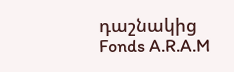դաշնակից
Fonds A.R.A.M